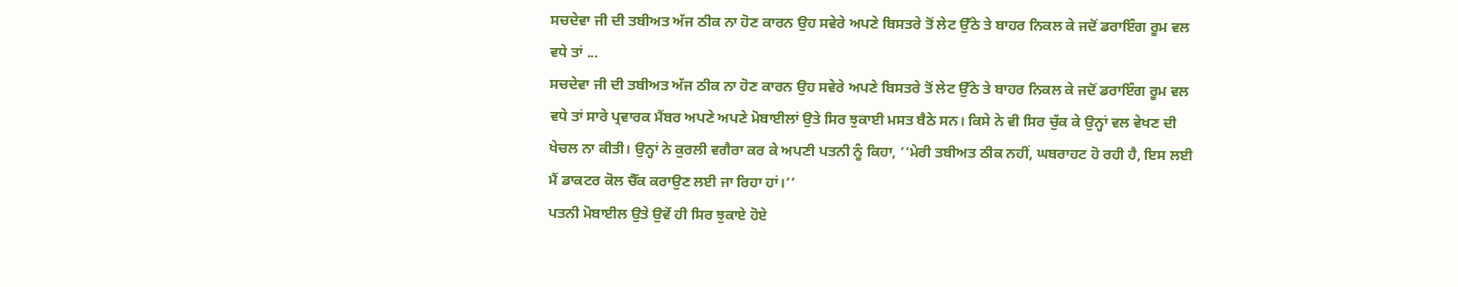ਸਚਦੇਵਾ ਜੀ ਦੀ ਤਬੀਅਤ ਅੱਜ ਠੀਕ ਨਾ ਹੋਣ ਕਾਰਨ ਉਹ ਸਵੇਰੇ ਅਪਣੇ ਬਿਸਤਰੇ ਤੋਂ ਲੇਟ ਉੱਠੇ ਤੇ ਬਾਹਰ ਨਿਕਲ ਕੇ ਜਦੋਂ ਡਰਾਇੰਗ ਰੂਮ ਵਲ ਵਧੇ ਤਾਂ ...
ਸਚਦੇਵਾ ਜੀ ਦੀ ਤਬੀਅਤ ਅੱਜ ਠੀਕ ਨਾ ਹੋਣ ਕਾਰਨ ਉਹ ਸਵੇਰੇ ਅਪਣੇ ਬਿਸਤਰੇ ਤੋਂ ਲੇਟ ਉੱਠੇ ਤੇ ਬਾਹਰ ਨਿਕਲ ਕੇ ਜਦੋਂ ਡਰਾਇੰਗ ਰੂਮ ਵਲ ਵਧੇ ਤਾਂ ਸਾਰੇ ਪ੍ਰਵਾਰਕ ਮੈਂਬਰ ਅਪਣੇ ਅਪਣੇ ਮੋਬਾਈਲਾਂ ਉਤੇ ਸਿਰ ਝੁਕਾਈ ਮਸਤ ਬੈਠੇ ਸਨ। ਕਿਸੇ ਨੇ ਵੀ ਸਿਰ ਚੁੱਕ ਕੇ ਉਨ੍ਹਾਂ ਵਲ ਵੇਖਣ ਦੀ ਖੇਚਲ ਨਾ ਕੀਤੀ। ਉਨ੍ਹਾਂ ਨੇ ਕੁਰਲੀ ਵਗੈਰਾ ਕਰ ਕੇ ਅਪਣੀ ਪਤਨੀ ਨੂੰ ਕਿਹਾ, ‘‘ਮੇਰੀ ਤਬੀਅਤ ਠੀਕ ਨਹੀਂ, ਘਬਰਾਹਟ ਹੋ ਰਹੀ ਹੈ, ਇਸ ਲਈ ਮੈਂ ਡਾਕਟਰ ਕੋਲ ਚੈੱਕ ਕਰਾਉਣ ਲਈ ਜਾ ਰਿਹਾ ਹਾਂ।’’
ਪਤਨੀ ਮੋਬਾਈਲ ਉਤੇ ਉਵੇਂ ਹੀ ਸਿਰ ਝੁਕਾਏ ਹੋਏ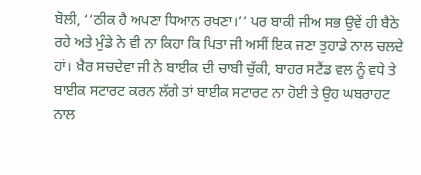ਬੋਲੀ, ‘‘ਠੀਕ ਹੈ ਅਪਣਾ ਧਿਆਨ ਰਖਣਾ।’’ ਪਰ ਬਾਕੀ ਜੀਅ ਸਭ ਉਵੇਂ ਹੀ ਬੈਠੇ ਰਹੇ ਅਤੇ ਮੁੰਡੇ ਨੇ ਵੀ ਨਾ ਕਿਹਾ ਕਿ ਪਿਤਾ ਜੀ ਅਸੀਂ ਇਕ ਜਣਾ ਤੁਹਾਡੇ ਨਾਲ ਚਲਦੇ ਹਾਂ। ਖ਼ੈਰ ਸਚਦੇਵਾ ਜੀ ਨੇ ਬਾਈਕ ਦੀ ਚਾਬੀ ਚੁੱਕੀ, ਬਾਹਰ ਸਟੈਂਡ ਵਲ ਨੂੰ ਵਧੇ ਤੇ ਬਾਈਕ ਸਟਾਰਟ ਕਰਨ ਲੱਗੇ ਤਾਂ ਬਾਈਕ ਸਟਾਰਟ ਨਾ ਹੋਈ ਤੇ ਉਹ ਘਬਰਾਹਟ ਨਾਲ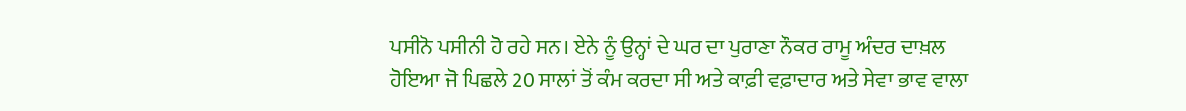ਪਸੀਨੋ ਪਸੀਨੀ ਹੋ ਰਹੇ ਸਨ। ਏਨੇ ਨੂੰ ਉਨ੍ਹਾਂ ਦੇ ਘਰ ਦਾ ਪੁਰਾਣਾ ਨੌਕਰ ਰਾਮੂ ਅੰਦਰ ਦਾਖ਼ਲ ਹੋਇਆ ਜੋ ਪਿਛਲੇ 20 ਸਾਲਾਂ ਤੋਂ ਕੰਮ ਕਰਦਾ ਸੀ ਅਤੇ ਕਾਫ਼ੀ ਵਫ਼ਾਦਾਰ ਅਤੇ ਸੇਵਾ ਭਾਵ ਵਾਲਾ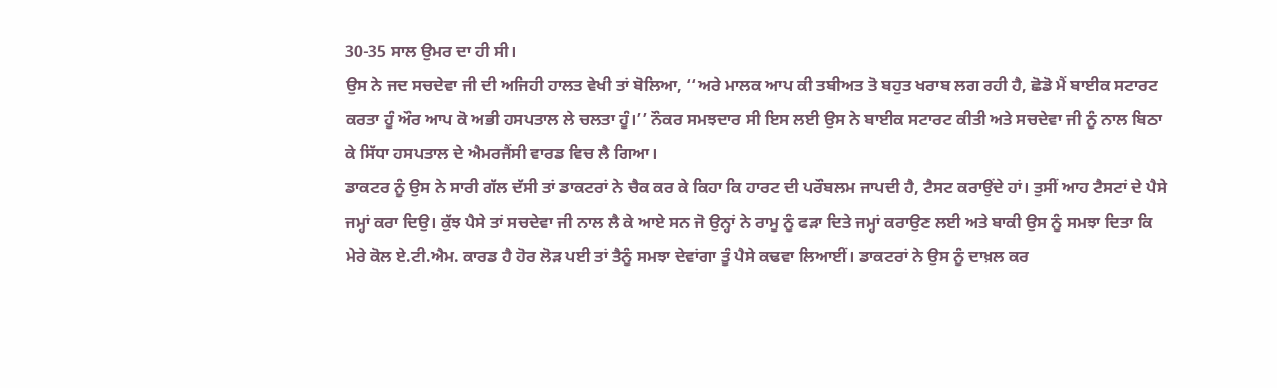30-35 ਸਾਲ ਉਮਰ ਦਾ ਹੀ ਸੀ।
ਉਸ ਨੇ ਜਦ ਸਚਦੇਵਾ ਜੀ ਦੀ ਅਜਿਹੀ ਹਾਲਤ ਵੇਖੀ ਤਾਂ ਬੋਲਿਆ, ‘‘ਅਰੇ ਮਾਲਕ ਆਪ ਕੀ ਤਬੀਅਤ ਤੋ ਬਹੁਤ ਖਰਾਬ ਲਗ ਰਹੀ ਹੈ, ਛੋਡੋ ਮੈਂ ਬਾਈਕ ਸਟਾਰਟ ਕਰਤਾ ਹੂੰ ਔਰ ਆਪ ਕੋ ਅਭੀ ਹਸਪਤਾਲ ਲੇ ਚਲਤਾ ਹੂੰ।’’ ਨੌਕਰ ਸਮਝਦਾਰ ਸੀ ਇਸ ਲਈ ਉਸ ਨੇ ਬਾਈਕ ਸਟਾਰਟ ਕੀਤੀ ਅਤੇ ਸਚਦੇਵਾ ਜੀ ਨੂੰ ਨਾਲ ਬਿਠਾ ਕੇ ਸਿੱਧਾ ਹਸਪਤਾਲ ਦੇ ਐਮਰਜੈਂਸੀ ਵਾਰਡ ਵਿਚ ਲੈ ਗਿਆ।
ਡਾਕਟਰ ਨੂੰ ਉਸ ਨੇ ਸਾਰੀ ਗੱਲ ਦੱਸੀ ਤਾਂ ਡਾਕਟਰਾਂ ਨੇ ਚੈਕ ਕਰ ਕੇ ਕਿਹਾ ਕਿ ਹਾਰਟ ਦੀ ਪਰੌਬਲਮ ਜਾਪਦੀ ਹੈ, ਟੈਸਟ ਕਰਾਉਂਦੇ ਹਾਂ। ਤੁਸੀਂ ਆਹ ਟੈਸਟਾਂ ਦੇ ਪੈਸੇ ਜਮ੍ਹਾਂ ਕਰਾ ਦਿਉ। ਕੁੱਝ ਪੈਸੇ ਤਾਂ ਸਚਦੇਵਾ ਜੀ ਨਾਲ ਲੈ ਕੇ ਆਏ ਸਨ ਜੋ ਉਨ੍ਹਾਂ ਨੇ ਰਾਮੂ ਨੂੰ ਫੜਾ ਦਿਤੇ ਜਮ੍ਹਾਂ ਕਰਾਉਣ ਲਈ ਅਤੇ ਬਾਕੀ ਉਸ ਨੂੰ ਸਮਝਾ ਦਿਤਾ ਕਿ ਮੇਰੇ ਕੋਲ ਏ.ਟੀ.ਐਮ. ਕਾਰਡ ਹੈ ਹੋਰ ਲੋੜ ਪਈ ਤਾਂ ਤੈਨੂੰ ਸਮਝਾ ਦੇਵਾਂਗਾ ਤੂੰ ਪੈਸੇ ਕਢਵਾ ਲਿਆਈਂ। ਡਾਕਟਰਾਂ ਨੇ ਉਸ ਨੂੰ ਦਾਖ਼ਲ ਕਰ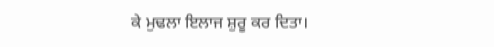ਕੇ ਮੁਢਲਾ ਇਲਾਜ ਸ਼ੁਰੂ ਕਰ ਦਿਤਾ।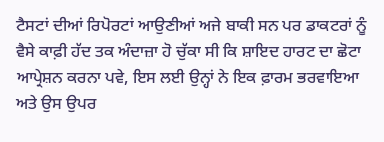ਟੈਸਟਾਂ ਦੀਆਂ ਰਿਪੋਰਟਾਂ ਆਉਣੀਆਂ ਅਜੇ ਬਾਕੀ ਸਨ ਪਰ ਡਾਕਟਰਾਂ ਨੂੰ ਵੈਸੇ ਕਾਫ਼ੀ ਹੱਦ ਤਕ ਅੰਦਾਜ਼ਾ ਹੋ ਚੁੱਕਾ ਸੀ ਕਿ ਸ਼ਾਇਦ ਹਾਰਟ ਦਾ ਛੋਟਾ ਆਪ੍ਰੇਸ਼ਨ ਕਰਨਾ ਪਵੇ, ਇਸ ਲਈ ਉਨ੍ਹਾਂ ਨੇ ਇਕ ਫ਼ਾਰਮ ਭਰਵਾਇਆ ਅਤੇ ਉਸ ਉਪਰ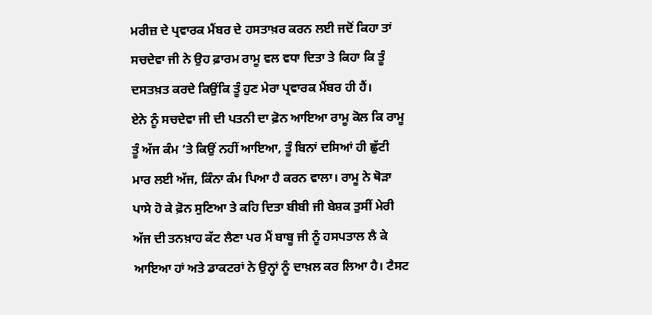ਮਰੀਜ਼ ਦੇ ਪ੍ਰਵਾਰਕ ਮੈਂਬਰ ਦੇ ਹਸਤਾਖ਼ਰ ਕਰਨ ਲਈ ਜਦੋਂ ਕਿਹਾ ਤਾਂ ਸਚਦੇਵਾ ਜੀ ਨੇ ਉਹ ਫ਼ਾਰਮ ਰਾਮੂ ਵਲ ਵਧਾ ਦਿਤਾ ਤੇ ਕਿਹਾ ਕਿ ਤੂੰ ਦਸਤਖ਼ਤ ਕਰਦੇ ਕਿਉਂਕਿ ਤੂੰ ਹੁਣ ਮੇਰਾ ਪ੍ਰਵਾਰਕ ਮੈਂਬਰ ਹੀ ਹੈਂ।
ਏਨੇ ਨੂੰ ਸਚਦੇਵਾ ਜੀ ਦੀ ਪਤਨੀ ਦਾ ਫ਼ੋਨ ਆਇਆ ਰਾਮੂ ਕੋਲ ਕਿ ਰਾਮੂ ਤੂੰ ਅੱਜ ਕੰਮ ’ਤੇ ਕਿਉਂ ਨਹੀਂ ਆਇਆ, ਤੂੰ ਬਿਨਾਂ ਦਸਿਆਂ ਹੀ ਛੁੱਟੀ ਮਾਰ ਲਈ ਅੱਜ, ਕਿੰਨਾ ਕੰਮ ਪਿਆ ਹੈ ਕਰਨ ਵਾਲਾ। ਰਾਮੂ ਨੇ ਥੋੜਾ ਪਾਸੇ ਹੋ ਕੇ ਫ਼ੋਨ ਸੁਣਿਆ ਤੇ ਕਹਿ ਦਿਤਾ ਬੀਬੀ ਜੀ ਬੇਸ਼ਕ ਤੁਸੀਂ ਮੇਰੀ ਅੱਜ ਦੀ ਤਨਖ਼ਾਹ ਕੱਟ ਲੈਣਾ ਪਰ ਮੈਂ ਬਾਬੂ ਜੀ ਨੂੰ ਹਸਪਤਾਲ ਲੈ ਕੇ ਆਇਆ ਹਾਂ ਅਤੇ ਡਾਕਟਰਾਂ ਨੇ ਉਨ੍ਹਾਂ ਨੂੰ ਦਾਖ਼ਲ ਕਰ ਲਿਆ ਹੈ। ਟੈਸਟ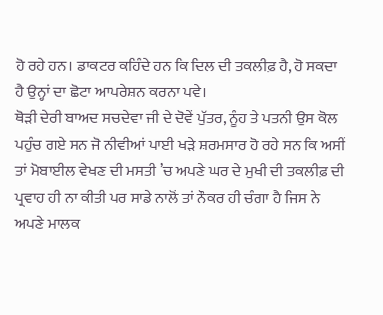ਹੋ ਰਹੇ ਹਨ। ਡਾਕਟਰ ਕਹਿੰਦੇ ਹਨ ਕਿ ਦਿਲ ਦੀ ਤਕਲੀਫ਼ ਹੈ, ਹੋ ਸਕਦਾ ਹੈ ਉਨ੍ਹਾਂ ਦਾ ਛੋਟਾ ਆਪਰੇਸ਼ਨ ਕਰਨਾ ਪਵੇ।
ਥੋੜੀ ਦੇਰੀ ਬਾਅਦ ਸਚਦੇਵਾ ਜੀ ਦੇ ਦੋਵੇਂ ਪੁੱਤਰ, ਨੂੰਹ ਤੇ ਪਤਨੀ ਉਸ ਕੋਲ ਪਹੁੰਚ ਗਏ ਸਨ ਜੋ ਨੀਵੀਆਂ ਪਾਈ ਖੜੇ ਸ਼ਰਮਸਾਰ ਹੋ ਰਹੇ ਸਨ ਕਿ ਅਸੀਂ ਤਾਂ ਮੋਬਾਈਲ ਵੇਖਣ ਦੀ ਮਸਤੀ ’ਚ ਅਪਣੇ ਘਰ ਦੇ ਮੁਖੀ ਦੀ ਤਕਲੀਫ਼ ਦੀ ਪ੍ਰਵਾਹ ਹੀ ਨਾ ਕੀਤੀ ਪਰ ਸਾਡੇ ਨਾਲੋਂ ਤਾਂ ਨੌਕਰ ਹੀ ਚੰਗਾ ਹੈ ਜਿਸ ਨੇ ਅਪਣੇ ਮਾਲਕ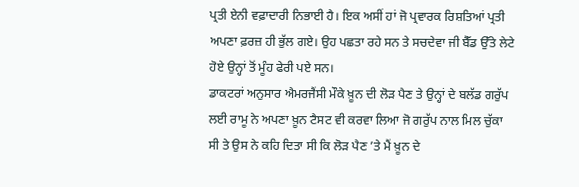ਪ੍ਰਤੀ ਏਨੀ ਵਫ਼ਾਦਾਰੀ ਨਿਭਾਈ ਹੈ। ਇਕ ਅਸੀਂ ਹਾਂ ਜੋ ਪ੍ਰਵਾਰਕ ਰਿਸ਼ਤਿਆਂ ਪ੍ਰਤੀ ਅਪਣਾ ਫ਼ਰਜ਼ ਹੀ ਭੁੱਲ ਗਏ। ਉਹ ਪਛਤਾ ਰਹੇ ਸਨ ਤੇ ਸਚਦੇਵਾ ਜੀ ਬੈੱਡ ਉੱਤੇ ਲੇਟੇ ਹੋਏ ਉਨ੍ਹਾਂ ਤੋਂ ਮੂੰਹ ਫੇਰੀ ਪਏ ਸਨ।
ਡਾਕਟਰਾਂ ਅਨੁਸਾਰ ਐਮਰਜੈਂਸੀ ਮੌਕੇ ਖ਼ੂਨ ਦੀ ਲੋੜ ਪੈਣ ਤੇ ਉਨ੍ਹਾਂ ਦੇ ਬਲੱਡ ਗਰੁੱਪ ਲਈ ਰਾਮੂ ਨੇ ਅਪਣਾ ਖ਼ੂਨ ਟੈਸਟ ਵੀ ਕਰਵਾ ਲਿਆ ਜੋ ਗਰੁੱਪ ਨਾਲ ਮਿਲ ਚੁੱਕਾ ਸੀ ਤੇ ਉਸ ਨੇ ਕਹਿ ਦਿਤਾ ਸੀ ਕਿ ਲੋੜ ਪੈਣ ’ਤੇ ਮੈਂ ਖ਼ੂਨ ਦੇ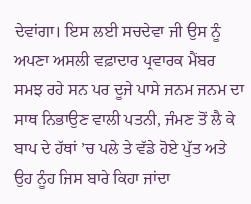ਦੇਵਾਂਗਾ। ਇਸ ਲਈ ਸਚਦੇਵਾ ਜੀ ਉਸ ਨੂੰ ਅਪਣਾ ਅਸਲੀ ਵਫ਼ਾਦਾਰ ਪ੍ਰਵਾਰਕ ਮੈਂਬਰ ਸਮਝ ਰਹੇ ਸਨ ਪਰ ਦੂਜੇ ਪਾਸੇ ਜਨਮ ਜਨਮ ਦਾ ਸਾਥ ਨਿਭਾਉਣ ਵਾਲੀ ਪਤਨੀ, ਜੰਮਣ ਤੋਂ ਲੈ ਕੇ ਬਾਪ ਦੇ ਹੱਥਾਂ ’ਚ ਪਲੇ ਤੇ ਵੱਡੇ ਹੋਏ ਪੁੱਤ ਅਤੇ ਉਹ ਨੂੰਹ ਜਿਸ ਬਾਰੇ ਕਿਹਾ ਜਾਂਦਾ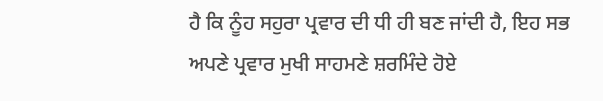ਹੈ ਕਿ ਨੂੰਹ ਸਹੁਰਾ ਪ੍ਰਵਾਰ ਦੀ ਧੀ ਹੀ ਬਣ ਜਾਂਦੀ ਹੈ, ਇਹ ਸਭ ਅਪਣੇ ਪ੍ਰਵਾਰ ਮੁਖੀ ਸਾਹਮਣੇ ਸ਼ਰਮਿੰਦੇ ਹੋਏ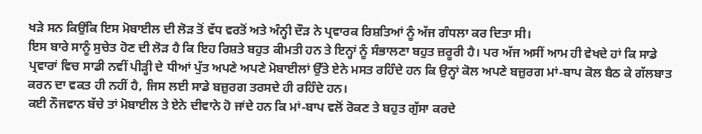ਖੜੇ ਸਨ ਕਿਉਂਕਿ ਇਸ ਮੋਬਾਈਲ ਦੀ ਲੋੜ ਤੋਂ ਵੱਧ ਵਰਤੋਂ ਅਤੇ ਅੰਨ੍ਹੀ ਦੌੜ ਨੇ ਪ੍ਰਵਾਰਕ ਰਿਸ਼ਤਿਆਂ ਨੂੰ ਅੱਜ ਗੰਧਲਾ ਕਰ ਦਿਤਾ ਸੀ।
ਇਸ ਬਾਰੇ ਸਾਨੂੰ ਸੁਚੇਤ ਹੋਣ ਦੀ ਲੋੜ ਹੈ ਕਿ ਇਹ ਰਿਸ਼ਤੇ ਬਹੁਤ ਕੀਮਤੀ ਹਨ ਤੇ ਇਨ੍ਹਾਂ ਨੂੰ ਸੰਭਾਲਣਾ ਬਹੁਤ ਜ਼ਰੂਰੀ ਹੈ। ਪਰ ਅੱਜ ਅਸੀਂ ਆਮ ਹੀ ਵੇਖਦੇ ਹਾਂ ਕਿ ਸਾਡੇ ਪ੍ਰਵਾਰਾਂ ਵਿਚ ਸਾਡੀ ਨਵੀਂ ਪੀੜ੍ਹੀ ਦੇ ਧੀਆਂ ਪੁੱਤ ਅਪਣੇ ਅਪਣੇ ਮੋਬਾਈਲਾਂ ਉੱਤੇ ਏਨੇ ਮਸਤ ਰਹਿੰਦੇ ਹਨ ਕਿ ਉਨ੍ਹਾਂ ਕੋਲ ਅਪਣੇ ਬਜ਼ੁਰਗ ਮਾਂ-ਬਾਪ ਕੋਲ ਬੈਠ ਕੇ ਗੱਲਬਾਤ ਕਰਨ ਦਾ ਵਕਤ ਹੀ ਨਹੀਂ ਹੈ, ਜਿਸ ਲਈ ਸਾਡੇ ਬਜ਼ੁਰਗ ਤਰਸਦੇ ਹੀ ਰਹਿੰਦੇ ਹਨ।
ਕਈ ਨੌਜਵਾਨ ਬੱਚੇ ਤਾਂ ਮੋਬਾਈਲ ਤੇ ਏਨੇ ਦੀਵਾਨੇ ਹੋ ਜਾਂਦੇ ਹਨ ਕਿ ਮਾਂ-ਬਾਪ ਵਲੋਂ ਰੋਕਣ ਤੇ ਬਹੁਤ ਗੁੱਸਾ ਕਰਦੇ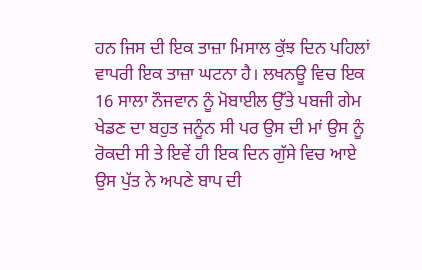ਹਨ ਜਿਸ ਦੀ ਇਕ ਤਾਜ਼ਾ ਮਿਸਾਲ ਕੁੱਝ ਦਿਨ ਪਹਿਲਾਂ ਵਾਪਰੀ ਇਕ ਤਾਜ਼ਾ ਘਟਨਾ ਹੈ। ਲਖਨਊ ਵਿਚ ਇਕ 16 ਸਾਲਾ ਨੌਜਵਾਨ ਨੂੰ ਮੋਬਾਈਲ ਉੱਤੇ ਪਬਜੀ ਗੇਮ ਖੇਡਣ ਦਾ ਬਹੁਤ ਜਨੂੰਨ ਸੀ ਪਰ ਉਸ ਦੀ ਮਾਂ ਉਸ ਨੂੰ ਰੋਕਦੀ ਸੀ ਤੇ ਇਵੇਂ ਹੀ ਇਕ ਦਿਨ ਗੁੱਸੇ ਵਿਚ ਆਏ ਉਸ ਪੁੱਤ ਨੇ ਅਪਣੇ ਬਾਪ ਦੀ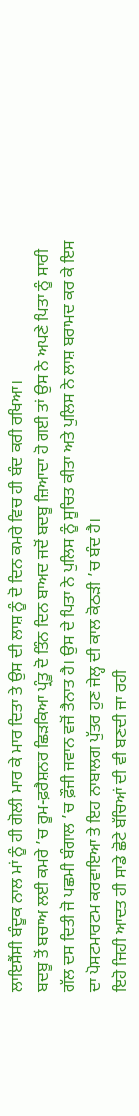ਲਾਇਸੈਂਸੀ ਬੰਦੂਕ ਨਾਲ ਮਾਂ ਨੂੰ ਹੀ ਗੋਲੀ ਮਾਰ ਕੇ ਮਾਰ ਦਿਤਾ ਤੇ ਉਸ ਦੀ ਲਾਸ਼ ਨੂੰ ਦੋ ਦਿਨ ਕਮਰੇ ਵਿਚ ਹੀ ਬੰਦ ਕਰੀ ਰਖਿਆ।
ਬਦਬੂ ਤੋਂ ਬਚਾਅ ਲਈ ਕਮਰੇ ’ਚ ਰੂਮ-ਫ਼ਰੈਸ਼ਨਰ ਛਿੜਕਿਆ ਪ੍ਰੰਤੂ ਦੋ ਤਿੰਨ ਦਿਨ ਬਾਅਦ ਜਦੋਂ ਬਦਬੂ ਜ਼ਿਆਦਾ ਹੋ ਗਈ ਤਾਂ ਉਸ ਨੇ ਅਪਣੇ ਪਿਤਾ ਨੂੰ ਸਾਰੀ ਗੱਲ ਦਸ ਦਿਤੀ ਜੋ ਪਛਮੀ ਬੰਗਾਲ ’ਚ ਫ਼ੌਜੀ ਜਵਾਨ ਵਜੋਂ ਤੈਨਾਤ ਹੈ। ਉਸ ਦੇ ਪਿਤਾ ਨੇ ਪੁਲਿਸ ਨੂੰ ਸੂਚਿਤ ਕੀਤਾ ਅਤੇ ਪੁਲਿਸ ਨੇ ਲਾਸ਼ ਬਰਾਮਦ ਕਰ ਕੇ ਇਸ ਦਾ ਪੋਸਟਮਾਰਟਮ ਕਰਵਾਇਆ ਤੇ ਇਹ ਨਾਬਾਲਗ ਪੁੱਤਰ ਹੁਣ ਜੇਲ੍ਹ ਦੀ ਕਾਲ ਕੋਠੜੀ ’ਚ ਬੰਦ ਹੈ।
ਇਹੋ ਜਿਹੀ ਆਦਤ ਹੀ ਸਾਡੇ ਛੋਟੇ ਬੱਚਿਆਂ ਦੀ ਵੀ ਬਣਦੀ ਜਾ ਰਹੀ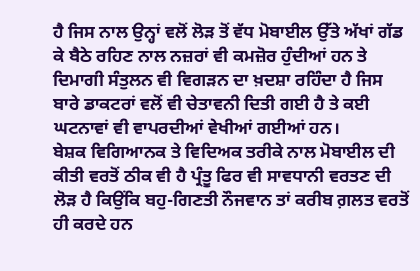ਹੈ ਜਿਸ ਨਾਲ ਉਨ੍ਹਾਂ ਵਲੋਂ ਲੋੜ ਤੋਂ ਵੱਧ ਮੋਬਾਈਲ ਉੱਤੇ ਅੱਖਾਂ ਗੱਡ ਕੇ ਬੈਠੇ ਰਹਿਣ ਨਾਲ ਨਜ਼ਰਾਂ ਵੀ ਕਮਜ਼ੋਰ ਹੁੰਦੀਆਂ ਹਨ ਤੇ ਦਿਮਾਗੀ ਸੰਤੁਲਨ ਵੀ ਵਿਗੜਨ ਦਾ ਖ਼ਦਸ਼ਾ ਰਹਿੰਦਾ ਹੈ ਜਿਸ ਬਾਰੇ ਡਾਕਟਰਾਂ ਵਲੋਂ ਵੀ ਚੇਤਾਵਨੀ ਦਿਤੀ ਗਈ ਹੈ ਤੇ ਕਈ ਘਟਨਾਵਾਂ ਵੀ ਵਾਪਰਦੀਆਂ ਵੇਖੀਆਂ ਗਈਆਂ ਹਨ।
ਬੇਸ਼ਕ ਵਿਗਿਆਨਕ ਤੇ ਵਿਦਿਅਕ ਤਰੀਕੇ ਨਾਲ ਮੋਬਾਈਲ ਦੀ ਕੀਤੀ ਵਰਤੋਂ ਠੀਕ ਵੀ ਹੈ ਪ੍ਰੰਤੂ ਫਿਰ ਵੀ ਸਾਵਧਾਨੀ ਵਰਤਣ ਦੀ ਲੋੜ ਹੈ ਕਿਉਂਕਿ ਬਹੁ-ਗਿਣਤੀ ਨੌਜਵਾਨ ਤਾਂ ਕਰੀਬ ਗ਼ਲਤ ਵਰਤੋਂ ਹੀ ਕਰਦੇ ਹਨ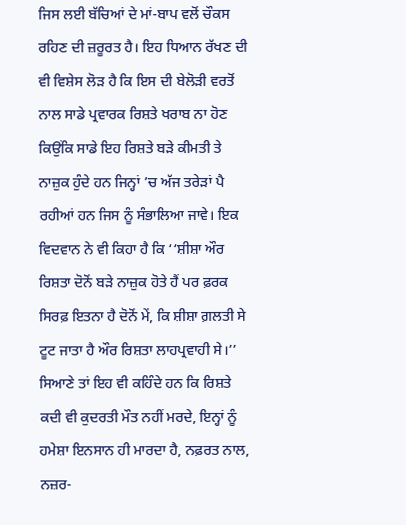ਜਿਸ ਲਈ ਬੱਚਿਆਂ ਦੇ ਮਾਂ-ਬਾਪ ਵਲੋਂ ਚੌਕਸ ਰਹਿਣ ਦੀ ਜ਼ਰੂਰਤ ਹੈ। ਇਹ ਧਿਆਨ ਰੱਖਣ ਦੀ ਵੀ ਵਿਸ਼ੇਸ ਲੋੜ ਹੈ ਕਿ ਇਸ ਦੀ ਬੇਲੋੜੀ ਵਰਤੋਂ ਨਾਲ ਸਾਡੇ ਪ੍ਰਵਾਰਕ ਰਿਸ਼ਤੇ ਖਰਾਬ ਨਾ ਹੋਣ ਕਿਉਂਕਿ ਸਾਡੇ ਇਹ ਰਿਸ਼ਤੇ ਬੜੇ ਕੀਮਤੀ ਤੇ ਨਾਜ਼ੁਕ ਹੁੰਦੇ ਹਨ ਜਿਨ੍ਹਾਂ ’ਚ ਅੱਜ ਤਰੇੜਾਂ ਪੈ ਰਹੀਆਂ ਹਨ ਜਿਸ ਨੂੰ ਸੰਭਾਲਿਆ ਜਾਵੇ। ਇਕ ਵਿਦਵਾਨ ਨੇ ਵੀ ਕਿਹਾ ਹੈ ਕਿ ‘‘ਸ਼ੀਸ਼ਾ ਔਰ ਰਿਸ਼ਤਾ ਦੋਨੋਂ ਬੜੇ ਨਾਜ਼ੁਕ ਹੋਤੇ ਹੈਂ ਪਰ ਫ਼ਰਕ ਸਿਰਫ਼ ਇਤਨਾ ਹੈ ਦੋਨੋਂ ਮੇਂ, ਕਿ ਸ਼ੀਸ਼ਾ ਗ਼ਲਤੀ ਸੇ ਟੂਟ ਜਾਤਾ ਹੈ ਔਰ ਰਿਸ਼ਤਾ ਲਾਹਪ੍ਰਵਾਹੀ ਸੇ।’’
ਸਿਆਣੇ ਤਾਂ ਇਹ ਵੀ ਕਹਿੰਦੇ ਹਨ ਕਿ ਰਿਸ਼ਤੇ ਕਦੀ ਵੀ ਕੁਦਰਤੀ ਮੌਤ ਨਹੀਂ ਮਰਦੇ, ਇਨ੍ਹਾਂ ਨੂੰ ਹਮੇਸ਼ਾ ਇਨਸਾਨ ਹੀ ਮਾਰਦਾ ਹੈ, ਨਫ਼ਰਤ ਨਾਲ, ਨਜ਼ਰ-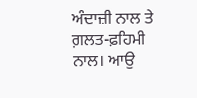ਅੰਦਾਜ਼ੀ ਨਾਲ ਤੇ ਗ਼ਲਤ-ਫ਼ਹਿਮੀ ਨਾਲ। ਆਉ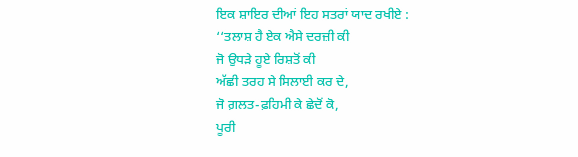ਇਕ ਸ਼ਾਇਰ ਦੀਆਂ ਇਹ ਸਤਰਾਂ ਯਾਦ ਰਖੀਏ :
‘‘ਤਲਾਸ਼ ਹੈ ਏਕ ਐਸੇ ਦਰਜ਼ੀ ਕੀ
ਜੋ ਉਧੜੇ ਹੂਏ ਰਿਸ਼ਤੋਂ ਕੀ
ਅੱਛੀ ਤਰਹ ਸੇ ਸਿਲਾਈ ਕਰ ਦੇ,
ਜੋ ਗ਼ਲਤ-ਫ਼ਹਿਮੀ ਕੇ ਛੇਦੋਂ ਕੋ,
ਪੂਰੀ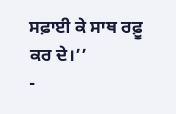ਸਫ਼ਾਈ ਕੇ ਸਾਥ ਰਫ਼ੂ ਕਰ ਦੇ।’’
-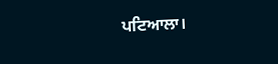ਪਟਿਆਲਾ।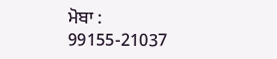ਮੋਬਾ : 99155-21037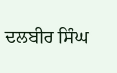ਦਲਬੀਰ ਸਿੰਘ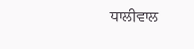ਧਾਲੀਵਾਲ